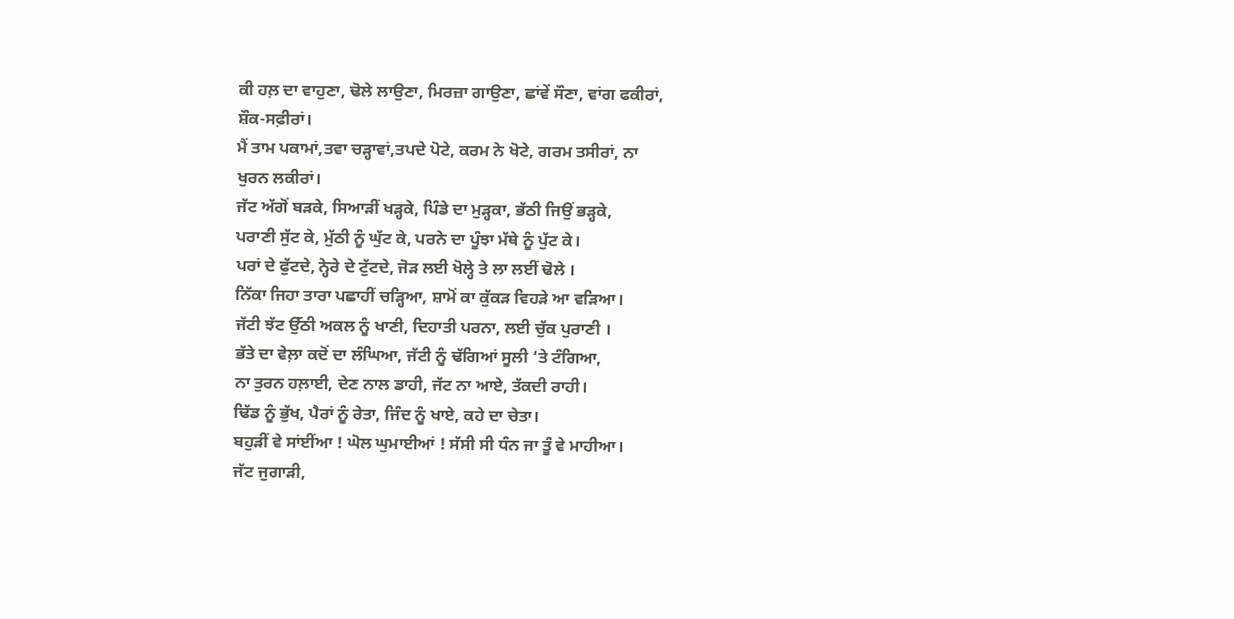ਕੀ ਹਲ਼ ਦਾ ਵਾਹੁਣਾ, ਢੋਲੇ ਲਾਉਣਾ, ਮਿਰਜ਼ਾ ਗਾਉਣਾ, ਛਾਂਵੇਂ ਸੌਣਾ, ਵਾਂਗ ਫਕੀਰਾਂ,
ਸ਼ੌਕ-ਸਫ਼ੀਰਾਂ।
ਮੈਂ ਤਾਮ ਪਕਾਮਾਂ,ਤਵਾ ਚੜ੍ਹਾਵਾਂ,ਤਪਦੇ ਪੋਟੇ, ਕਰਮ ਨੇ ਖੋਟੇ, ਗਰਮ ਤਸੀਰਾਂ, ਨਾ
ਖੁਰਨ ਲਕੀਰਾਂ।
ਜੱਟ ਅੱਗੋਂ ਬੜਕੇ, ਸਿਆੜੀਂ ਖੜ੍ਹਕੇ, ਪਿੰਡੇ ਦਾ ਮੁੜ੍ਹਕਾ, ਭੱਠੀ ਜਿਉਂ ਭੜ੍ਹਕੇ,
ਪਰਾਣੀ ਸੁੱਟ ਕੇ, ਮੁੱਠੀ ਨੂੰ ਘੁੱਟ ਕੇ, ਪਰਨੇ ਦਾ ਪੂੰਝਾ ਮੱਥੇ ਨੂੰ ਪੁੱਟ ਕੇ।
ਪਰਾਂ ਦੇ ਫੁੱਟਦੇ, ਨ੍ਹੇਰੇ ਦੇ ਟੁੱਟਦੇ, ਜੋੜ ਲਈ ਖੋਲ੍ਹੇ ਤੇ ਲਾ ਲਈਂ ਢੋਲੇ ।
ਨਿੱਕਾ ਜਿਹਾ ਤਾਰਾ ਪਛਾਹੀਂ ਚੜ੍ਹਿਆ, ਸ਼ਾਮੋਂ ਕਾ ਕੁੱਕੜ ਵਿਹੜੇ ਆ ਵੜਿਆ।
ਜੱਟੀ ਝੱਟ ਉੱਠੀ ਅਕਲ ਨੂੰ ਖਾਣੀ, ਦਿਹਾਤੀ ਪਰਨਾ, ਲਈ ਚੁੱਕ ਪੁਰਾਣੀ ।
ਭੱਤੇ ਦਾ ਵੇਲ਼ਾ ਕਦੋਂ ਦਾ ਲੰਘਿਆ, ਜੱਟੀ ਨੂੰ ਢੱਗਿਆਂ ਸੂਲੀ ‘ਤੇ ਟੰਗਿਆ,
ਨਾ ਤੁਰਨ ਹਲ਼ਾਈ, ਦੇਣ ਨਾਲ ਡਾਹੀ, ਜੱਟ ਨਾ ਆਏ, ਤੱਕਦੀ ਰਾਹੀ।
ਢਿੱਡ ਨੂੰ ਭੁੱਖ, ਪੈਰਾਂ ਨੂੰ ਰੇਤਾ, ਜਿੰਦ ਨੂੰ ਖਾਏ, ਕਹੇ ਦਾ ਚੇਤਾ।
ਬਹੁੜੀਂ ਵੇ ਸਾਂਈਂਆ ! ਘੋਲ ਘੁਮਾਈਆਂ ! ਸੱਸੀ ਸੀ ਧੰਨ ਜਾ ਤੂੰ ਵੇ ਮਾਹੀਆ।
ਜੱਟ ਜੁਗਾੜੀ,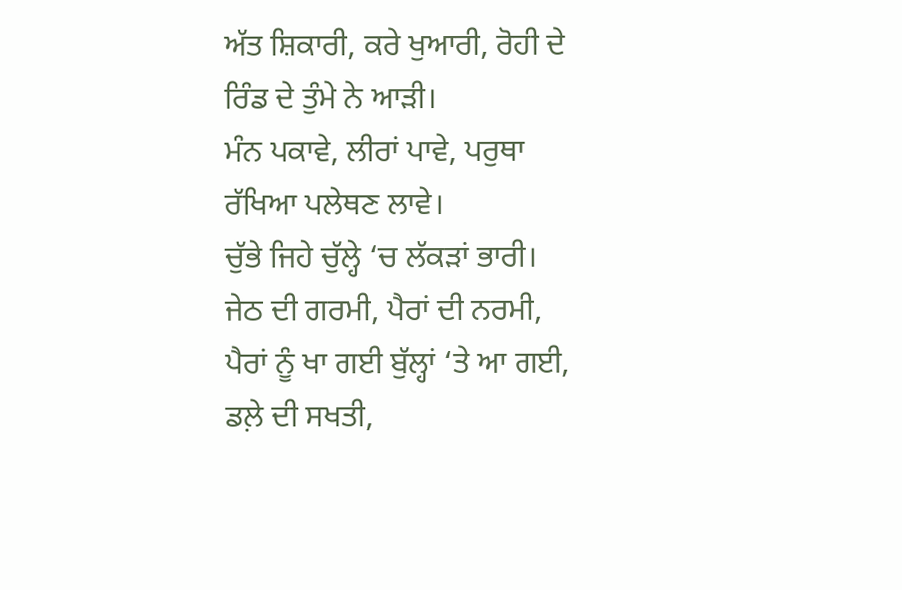ਅੱਤ ਸ਼ਿਕਾਰੀ, ਕਰੇ ਖੁਆਰੀ, ਰੋਹੀ ਦੇ ਰਿੰਡ ਦੇ ਤੁੰਮੇ ਨੇ ਆੜੀ।
ਮੰਨ ਪਕਾਵੇ, ਲੀਰਾਂ ਪਾਵੇ, ਪਰੁਥਾ ਰੱਖਿਆ ਪਲੇਥਣ ਲਾਵੇ।
ਚੁੱਭੇ ਜਿਹੇ ਚੁੱਲ੍ਹੇ ‘ਚ ਲੱਕੜਾਂ ਭਾਰੀ।
ਜੇਠ ਦੀ ਗਰਮੀ, ਪੈਰਾਂ ਦੀ ਨਰਮੀ, ਪੈਰਾਂ ਨੂੰ ਖਾ ਗਈ ਬੁੱਲ੍ਹਾਂ ‘ਤੇ ਆ ਗਈ,
ਡਲ਼ੇ ਦੀ ਸਖਤੀ,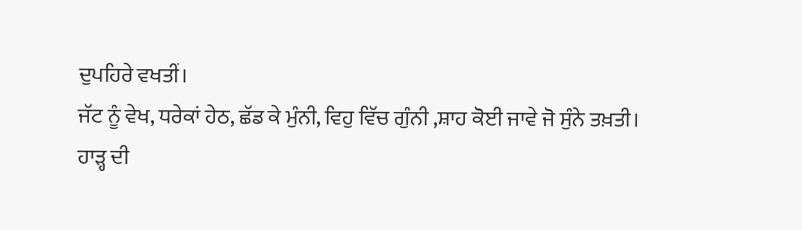ਦੁਪਹਿਰੇ ਵਖਤੀਂ।
ਜੱਟ ਨੂੰ ਵੇਖ, ਧਰੇਕਾਂ ਹੇਠ, ਛੱਡ ਕੇ ਮੁੰਨੀ, ਵਿਹੁ ਵਿੱਚ ਗੁੰਨੀ ,ਸ਼ਾਹ ਕੋਈ ਜਾਵੇ ਜੋ ਸੁੰਨੇ ਤਖ਼ਤੀ।
ਹਾੜ੍ਹ ਦੀ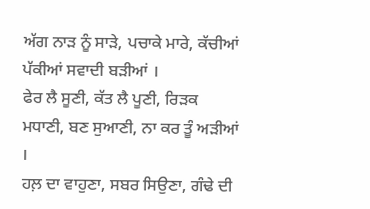ਅੱਗ ਨਾੜ ਨੂੰ ਸਾੜੇ, ਪਚਾਕੇ ਮਾਰੇ, ਕੱਚੀਆਂ ਪੱਕੀਆਂ ਸਵਾਦੀ ਬੜੀਆਂ ।
ਫੇਰ ਲੈ ਸੂਣੀ, ਕੱਤ ਲੈ ਪੂਣੀ, ਰਿੜਕ ਮਧਾਣੀ, ਬਣ ਸੁਆਣੀ, ਨਾ ਕਰ ਤੂੰ ਅੜੀਆਂ ।
ਹਲ਼ ਦਾ ਵਾਹੁਣਾ, ਸਬਰ ਸਿਉਣਾ, ਗੰਢੇ ਦੀ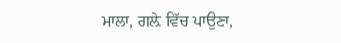ਮਾਲਾ, ਗਲ਼ੇ ਵਿੱਚ ਪਾਉਣਾ,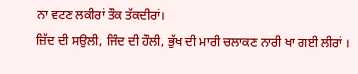ਨਾ ਵਟਣ ਲਕੀਰਾਂ ਤੌਕ ਤੱਕਦੀਰਾਂ।
ਜ਼ਿੱਦ ਦੀ ਸਉਲੀ, ਜਿੰਦ ਦੀ ਹੌਲੀ, ਭੁੱਖ ਦੀ ਮਾਰੀ ਚਲਾਕਣ ਨਾਰੀ ਖਾ ਗਈ ਲੀਰਾਂ ।